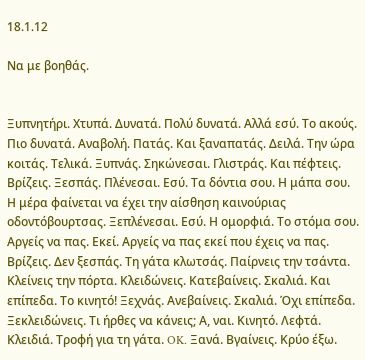18.1.12

Να με βοηθάς.


Ξυπνητήρι. Χτυπά. Δυνατά. Πολύ δυνατά. Αλλά εσύ. Το ακούς. Πιο δυνατά. Αναβολή. Πατάς. Και ξαναπατάς. Δειλά. Την ώρα κοιτάς. Τελικά. Ξυπνάς. Σηκώνεσαι. Γλιστράς. Και πέφτεις. Βρίζεις. Ξεσπάς. Πλένεσαι. Εσύ. Τα δόντια σου. Η μάπα σου. Η μέρα φαίνεται να έχει την αίσθηση καινούριας οδοντόβουρτσας. Ξεπλένεσαι. Εσύ. Η ομορφιά. Το στόμα σου. Αργείς να πας. Εκεί. Αργείς να πας εκεί που έχεις να πας. Βρίζεις. Δεν ξεσπάς. Τη γάτα κλωτσάς. Παίρνεις την τσάντα. Κλείνεις την πόρτα. Κλειδώνεις. Κατεβαίνεις. Σκαλιά. Και επίπεδα. Το κινητό! Ξεχνάς. Ανεβαίνεις. Σκαλιά. Όχι επίπεδα. Ξεκλειδώνεις. Τι ήρθες να κάνεις; Α, ναι. Κινητό. Λεφτά. Κλειδιά. Τροφή για τη γάτα. OK. Ξανά. Βγαίνεις. Κρύο έξω.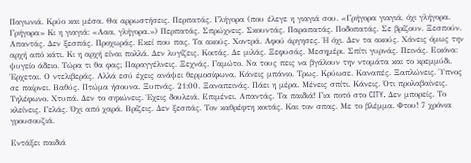Παγωνιά. Κρύο και μέσα. Θα αρρωστήσεις. Περπατάς. Γλήγορα (που έλεγε η γιαγιά σου. «Γρήγορα γιαγιά, όχι γλήγορα. Γρήγορα» Κι η γιαγιά: «Ααα, γλήγορα.») Περπατάς. Σπρώχνεις. Σκουντάς. Παραπατάς. Ποδοπατάς. Σε βρίζουν. Ξεσπούν. Απαντάς. Δεν ξεσπάς. Προχωράς. Εκεί που πας. Τα ακούς. Χοντρά. Αφού άργησες. Ή όχι. Δεν τα ακούς. Χάνεις όμως την αρχή από κάτι. Κι η αρχή είναι πολλά. Δεν λυγίζεις. Κοιτάς. Δε μιλάς. Ξεφυσάς. Μεσημέρι. Σπίτι γυρνάς. Πεινάς. Εικόνα: ψυγείο άδειο. Τώρα τι θα φας; Παραγγέλνεις. Ξεχνάς. Γαμώτο. Να τους πεις να βγάλουν την ντομάτα και το κρεμμύδι.  Έρχεται. Ο ντελιβεράς. Αλλά εσύ έχεις ανάψει θερμοσίφωνα. Κάνεις μπάνιο. Τρως. Κρύωσε. Καναπές. Ξαπλώνεις. Ύπνος σε παίρνει. Βαθύς. Πτώμα ήσουνα. Ξυπνάς. 21:00. Ξαναπεινάς. Πάει η μέρα. Μένεις σπίτι. Κάνεις. Ότι προλαβαίνεις. Τηλέφωνο. Χτυπά. Δεν το σηκώνεις. Έχεις δουλειά. Επιμένει. Απαντάς. Τα παιδιά! Για ποτό στο CITY. Δεν μπορείς. Το κλείνεις. Γελάς. Όχι από χαρά. Βρίζεις. Δεν ξεσπάς. Τον καθρέφτη κοιτάς. Και τον σπας. Με το βλέμμα. Φτου! 7 χρόνια γρουσουζιά.

Εντάξει παιδιά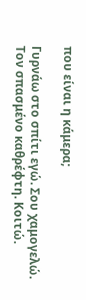που είναι η κάμερα;

Γυρνάω στο σπίτι εγώ. Σου χαμογελώ. Τον σπασμένο καθρέφτη. Κοιτώ.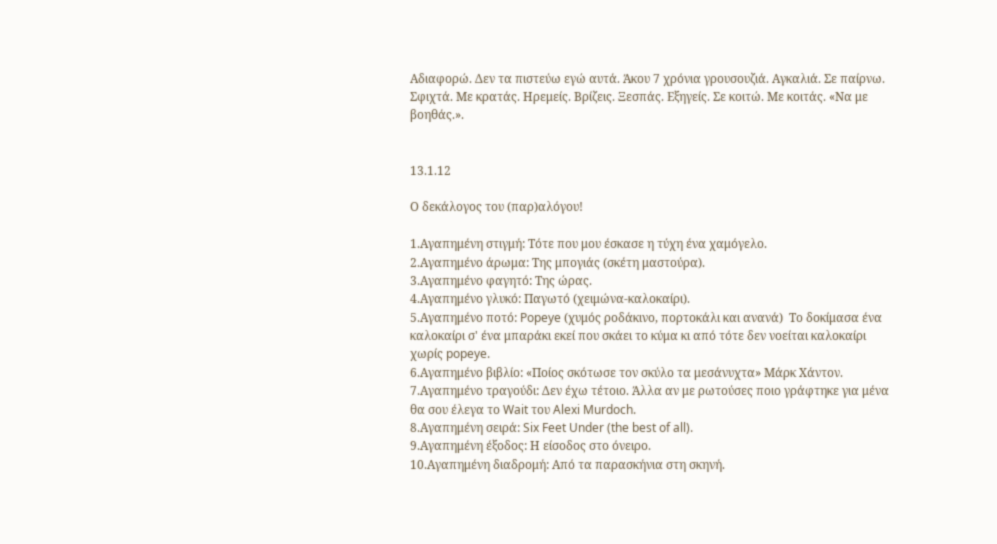Αδιαφορώ. Δεν τα πιστεύω εγώ αυτά. Άκου 7 χρόνια γρουσουζιά. Αγκαλιά. Σε παίρνω. Σφιχτά. Με κρατάς. Ηρεμείς. Βρίζεις. Ξεσπάς. Εξηγείς. Σε κοιτώ. Με κοιτάς. «Να με βοηθάς.».


13.1.12

Ο δεκάλογος του (παρ)αλόγου!

1.Αγαπημένη στιγμή: Τότε που μου έσκασε η τύχη ένα χαμόγελο.
2.Αγαπημένο άρωμα: Της μπογιάς (σκέτη μαστούρα).
3.Αγαπημένο φαγητό: Της ώρας.
4.Αγαπημένο γλυκό: Παγωτό (χειμώνα-καλοκαίρι).
5.Αγαπημένο ποτό: Popeye (χυμός ροδάκινο, πορτοκάλι και ανανά)  Το δοκίμασα ένα καλοκαίρι σ' ένα μπαράκι εκεί που σκάει το κύμα κι από τότε δεν νοείται καλοκαίρι χωρίς popeye.
6.Αγαπημένο βιβλίο: «Ποίος σκότωσε τον σκύλο τα μεσάνυχτα» Μάρκ Χάντον.
7.Αγαπημένο τραγούδι: Δεν έχω τέτοιο. Άλλα αν με ρωτούσες ποιο γράφτηκε για μένα θα σου έλεγα το Wait του Alexi Murdoch.
8.Αγαπημένη σειρά: Six Feet Under (the best of all).
9.Αγαπημένη έξοδος: Η είσοδος στο όνειρο.
10.Αγαπημένη διαδρομή: Από τα παρασκήνια στη σκηνή.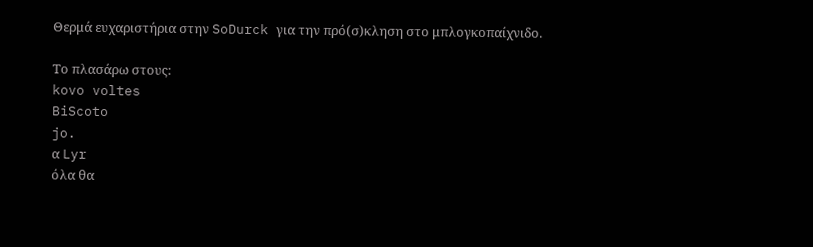Θερμά ευχαριστήρια στην SoDurck για την πρό(σ)κληση στο μπλογκοπαίχνιδο.

Το πλασάρω στους:
kovo voltes
BiScoto
jo.
α Lyr
όλα θα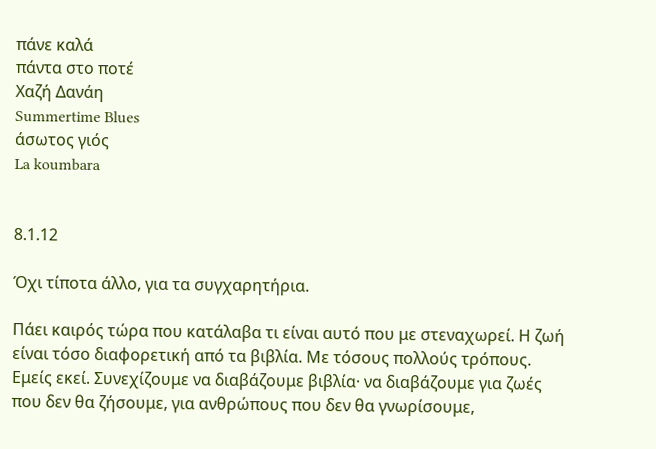πάνε καλά
πάντα στο ποτέ
Χαζή Δανάη
Summertime Blues
άσωτος γιός
La koumbara


8.1.12

Όχι τίποτα άλλο, για τα συγχαρητήρια.

Πάει καιρός τώρα που κατάλαβα τι είναι αυτό που με στεναχωρεί. Η ζωή είναι τόσο διαφορετική από τα βιβλία. Με τόσους πολλούς τρόπους. Εμείς εκεί. Συνεχίζουμε να διαβάζουμε βιβλία· να διαβάζουμε για ζωές που δεν θα ζήσουμε, για ανθρώπους που δεν θα γνωρίσουμε,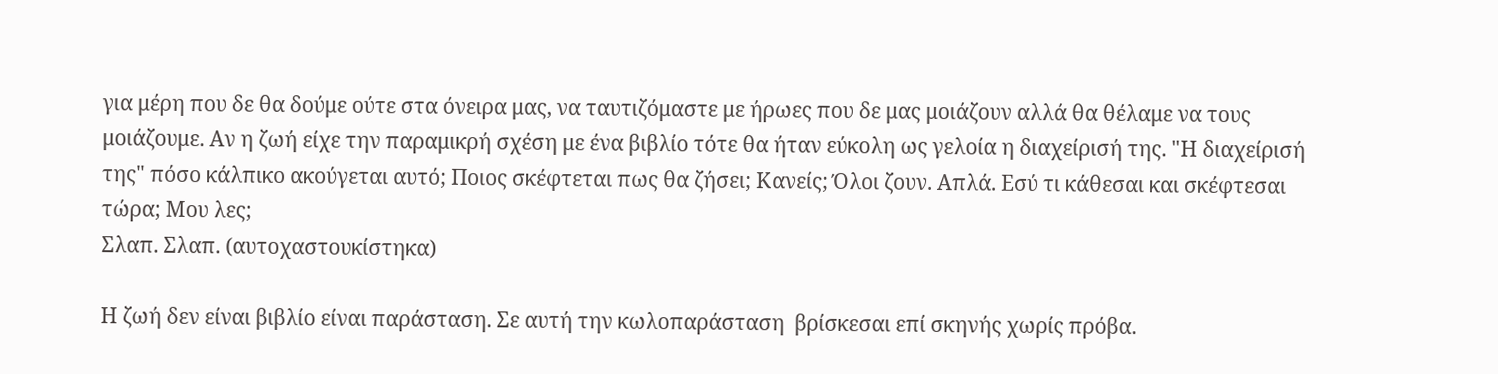για μέρη που δε θα δούμε ούτε στα όνειρα μας, να ταυτιζόμαστε με ήρωες που δε μας μοιάζουν αλλά θα θέλαμε να τους μοιάζουμε. Αν η ζωή είχε την παραμικρή σχέση με ένα βιβλίο τότε θα ήταν εύκολη ως γελοία η διαχείρισή της. "Η διαχείρισή της" πόσο κάλπικο ακούγεται αυτό; Ποιος σκέφτεται πως θα ζήσει; Κανείς; Όλοι ζουν. Απλά. Εσύ τι κάθεσαι και σκέφτεσαι τώρα; Μου λες;
Σλαπ. Σλαπ. (αυτοχαστουκίστηκα)

Η ζωή δεν είναι βιβλίο είναι παράσταση. Σε αυτή την κωλοπαράσταση  βρίσκεσαι επί σκηνής χωρίς πρόβα.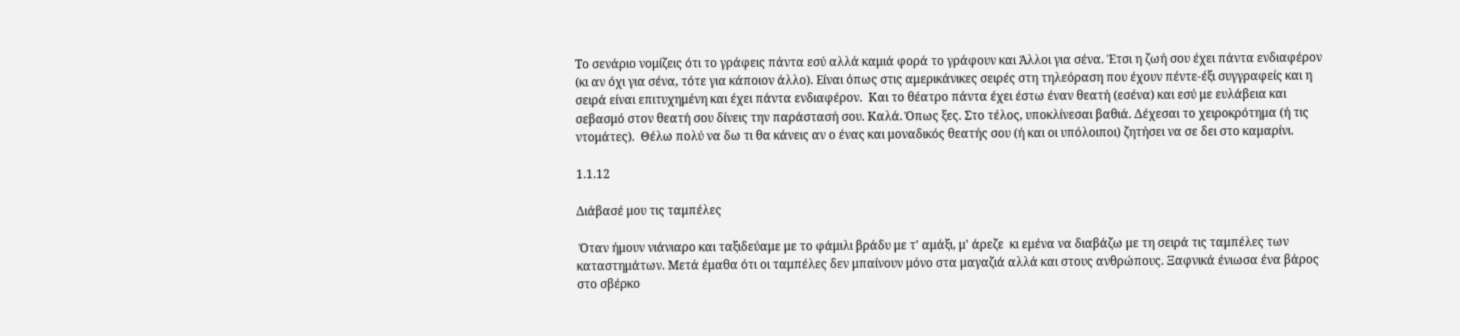Το σενάριο νομίζεις ότι το γράφεις πάντα εσύ αλλά καμιά φορά το γράφουν και Άλλοι για σένα. Έτσι η ζωή σου έχει πάντα ενδιαφέρον (κι αν όχι για σένα, τότε για κάποιον άλλο). Είναι όπως στις αμερικάνικες σειρές στη τηλεόραση που έχουν πέντε-έξι συγγραφείς και η σειρά είναι επιτυχημένη και έχει πάντα ενδιαφέρον.  Και το θέατρο πάντα έχει έστω έναν θεατή (εσένα) και εσύ με ευλάβεια και σεβασμό στον θεατή σου δίνεις την παράστασή σου. Καλά. Όπως ξες. Στο τέλος, υποκλίνεσαι βαθιά. Δέχεσαι το χειροκρότημα (ή τις ντομάτες).  Θέλω πολύ να δω τι θα κάνεις αν ο ένας και μοναδικός θεατής σου (ή και οι υπόλοιποι) ζητήσει να σε δει στο καμαρίνι.

1.1.12

Διάβασέ μου τις ταμπέλες

 Όταν ήμουν νιάνιαρο και ταξιδεύαμε με το φάμιλι βράδυ με τ' αμάξι, μ' άρεζε  κι εμένα να διαβάζω με τη σειρά τις ταμπέλες των καταστημάτων. Μετά έμαθα ότι οι ταμπέλες δεν μπαίνουν μόνο στα μαγαζιά αλλά και στους ανθρώπους. Ξαφνικά ένιωσα ένα βάρος στο σβέρκο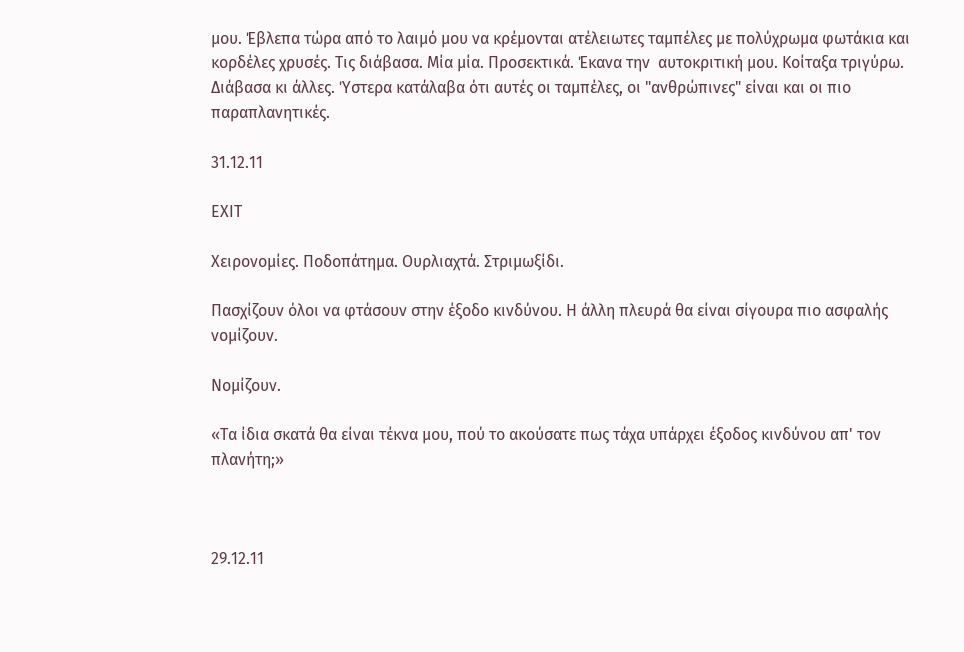μου. Έβλεπα τώρα από το λαιμό μου να κρέμονται ατέλειωτες ταμπέλες με πολύχρωμα φωτάκια και κορδέλες χρυσές. Τις διάβασα. Μία μία. Προσεκτικά. Έκανα την  αυτοκριτική μου. Κοίταξα τριγύρω. Διάβασα κι άλλες. Ύστερα κατάλαβα ότι αυτές οι ταμπέλες, οι "ανθρώπινες" είναι και οι πιο παραπλανητικές.

31.12.11

ΕΧΙΤ

Χειρονομίες. Ποδοπάτημα. Ουρλιαχτά. Στριμωξίδι.

Πασχίζουν όλοι να φτάσουν στην έξοδο κινδύνου. Η άλλη πλευρά θα είναι σίγουρα πιο ασφαλής νομίζουν.

Νομίζουν.

«Τα ίδια σκατά θα είναι τέκνα μου, πού το ακούσατε πως τάχα υπάρχει έξοδος κινδύνου απ' τον πλανήτη;»



29.12.11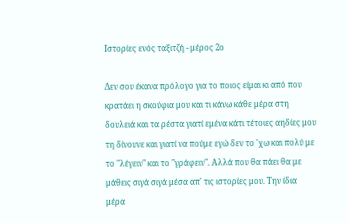Ιστορίες ενός ταξιτζή - μέρος 2ο

Δεν σου έκανα πρόλογο για το ποιος είμαι κι από που κρατάει η σκούφια μου και τι κάνω κάθε μέρα στη δουλειά και τα ρέστα γιατί εμένα κάτι τέτοιες αηδίες μου τη δίνουνε και γιατί να πούμε εγώ δεν το 'χω και πολύ με το "λέγειν" και το "γράφειν". Αλλά που θα πάει θα με μάθεις σιγά σιγά μέσα απ' τις ιστορίες μου. Την ίδια μέρα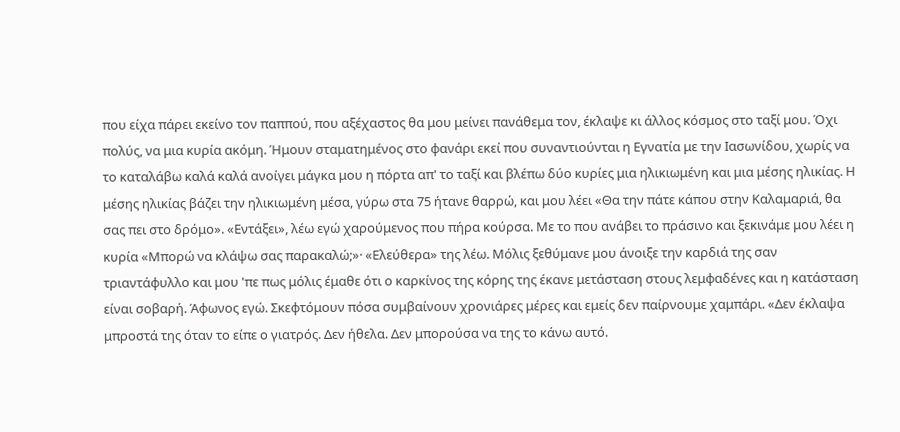που είχα πάρει εκείνο τον παππού, που αξέχαστος θα μου μείνει πανάθεμα τον, έκλαψε κι άλλος κόσμος στο ταξί μου. Όχι πολύς, να μια κυρία ακόμη. Ήμουν σταματημένος στο φανάρι εκεί που συναντιούνται η Εγνατία με την Ιασωνίδου, χωρίς να το καταλάβω καλά καλά ανοίγει μάγκα μου η πόρτα απ' το ταξί και βλέπω δύο κυρίες μια ηλικιωμένη και μια μέσης ηλικίας. Η μέσης ηλικίας βάζει την ηλικιωμένη μέσα, γύρω στα 75 ήτανε θαρρώ, και μου λέει «Θα την πάτε κάπου στην Καλαμαριά, θα σας πει στο δρόμο». «Εντάξει», λέω εγώ χαρούμενος που πήρα κούρσα. Με το που ανάβει το πράσινο και ξεκινάμε μου λέει η κυρία «Μπορώ να κλάψω σας παρακαλώ;»· «Ελεύθερα» της λέω. Μόλις ξεθύμανε μου άνοιξε την καρδιά της σαν τριαντάφυλλο και μου 'πε πως μόλις έμαθε ότι ο καρκίνος της κόρης της έκανε μετάσταση στους λεμφαδένες και η κατάσταση είναι σοβαρή. Άφωνος εγώ. Σκεφτόμουν πόσα συμβαίνουν χρονιάρες μέρες και εμείς δεν παίρνουμε χαμπάρι. «Δεν έκλαψα μπροστά της όταν το είπε ο γιατρός. Δεν ήθελα. Δεν μπορούσα να της το κάνω αυτό.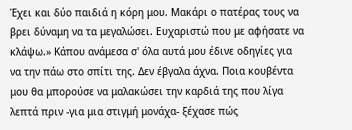Έχει και δύο παιδιά η κόρη μου. Μακάρι ο πατέρας τους να βρει δύναμη να τα μεγαλώσει. Ευχαριστώ που με αφήσατε να κλάψω.» Κάπου ανάμεσα σ' όλα αυτά μου έδινε οδηγίες για να την πάω στο σπίτι της. Δεν έβγαλα άχνα. Ποια κουβέντα μου θα μπορούσε να μαλακώσει την καρδιά της που λίγα λεπτά πριν -για μια στιγμή μονάχα- ξέχασε πώς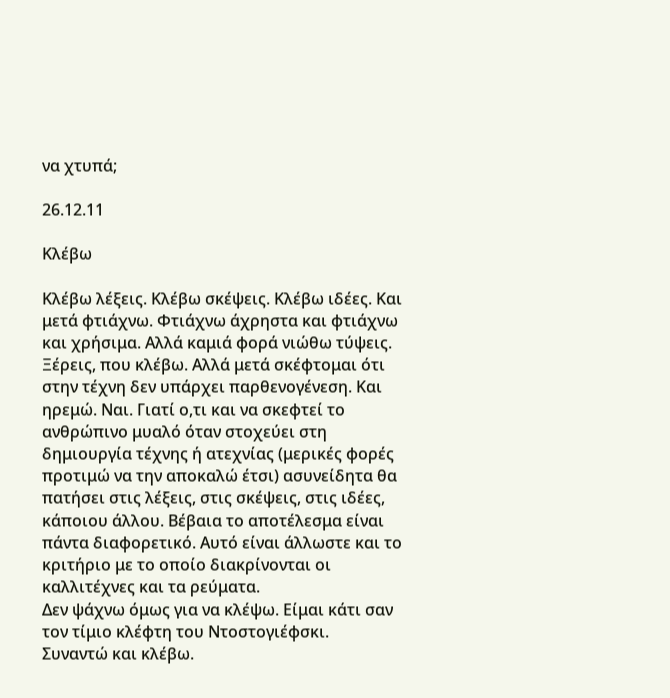να χτυπά;

26.12.11

Κλέβω

Κλέβω λέξεις. Κλέβω σκέψεις. Κλέβω ιδέες. Και μετά φτιάχνω. Φτιάχνω άχρηστα και φτιάχνω και χρήσιμα. Αλλά καμιά φορά νιώθω τύψεις. Ξέρεις, που κλέβω. Αλλά μετά σκέφτομαι ότι στην τέχνη δεν υπάρχει παρθενογένεση. Και ηρεμώ. Ναι. Γιατί ο,τι και να σκεφτεί το ανθρώπινο μυαλό όταν στοχεύει στη δημιουργία τέχνης ή ατεχνίας (μερικές φορές προτιμώ να την αποκαλώ έτσι) ασυνείδητα θα πατήσει στις λέξεις, στις σκέψεις, στις ιδέες, κάποιου άλλου. Βέβαια το αποτέλεσμα είναι πάντα διαφορετικό. Αυτό είναι άλλωστε και το κριτήριο με το οποίο διακρίνονται οι καλλιτέχνες και τα ρεύματα.
Δεν ψάχνω όμως για να κλέψω. Είμαι κάτι σαν τον τίμιο κλέφτη του Ντοστογιέφσκι.
Συναντώ και κλέβω.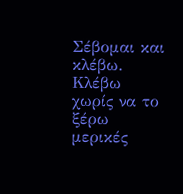Σέβομαι και κλέβω.
Κλέβω χωρίς να το ξέρω μερικές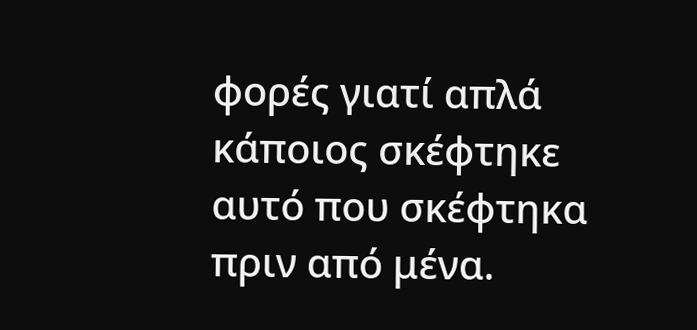φορές γιατί απλά κάποιος σκέφτηκε αυτό που σκέφτηκα πριν από μένα.